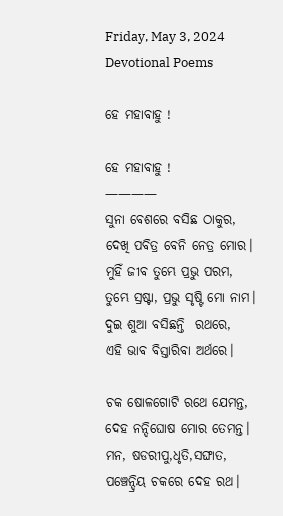Friday, May 3, 2024
Devotional Poems

ହେ ମହାବାହୁ !

ହେ ମହାବାହୁ !
————
ସୁନା ବେଶରେ ବସିଛ ଠାକୁର,
ଦେଖି ପବିତ୍ର ବେନି ନେତ୍ର ମୋର।
ମୁହିଁ ଜୀବ ତୁମ୍ଭେ ପ୍ରଭୁ ପରମ,
ତୁମ୍ଭେ ସ୍ରଷ୍ଟା, ପ୍ରଭୁ ସୃଷ୍ଟି ମୋ ନାମ।
ଦୁଇ ଶୁଆ ବସିଛନ୍ତି  ରଥରେ,
ଏହି ଭାବ ବିସ୍ତାରିବା ଅର୍ଥରେ।

ଚକ ଷୋଳଗୋଟି ରଥେ ଯେମନ୍ତ,
ଦେହ ନନ୍ଦିଘୋଷ ମୋର ତେମନ୍ତ।
ମନ, ଷଡରୀପୁ,ଧୃତି,ସଙ୍ଘାତ,
ପଞ୍ଚେନ୍ଦ୍ରିୟ ଚକରେ ଦେହ ରଥ।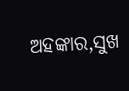ଅହଙ୍କାର,ସୁଖ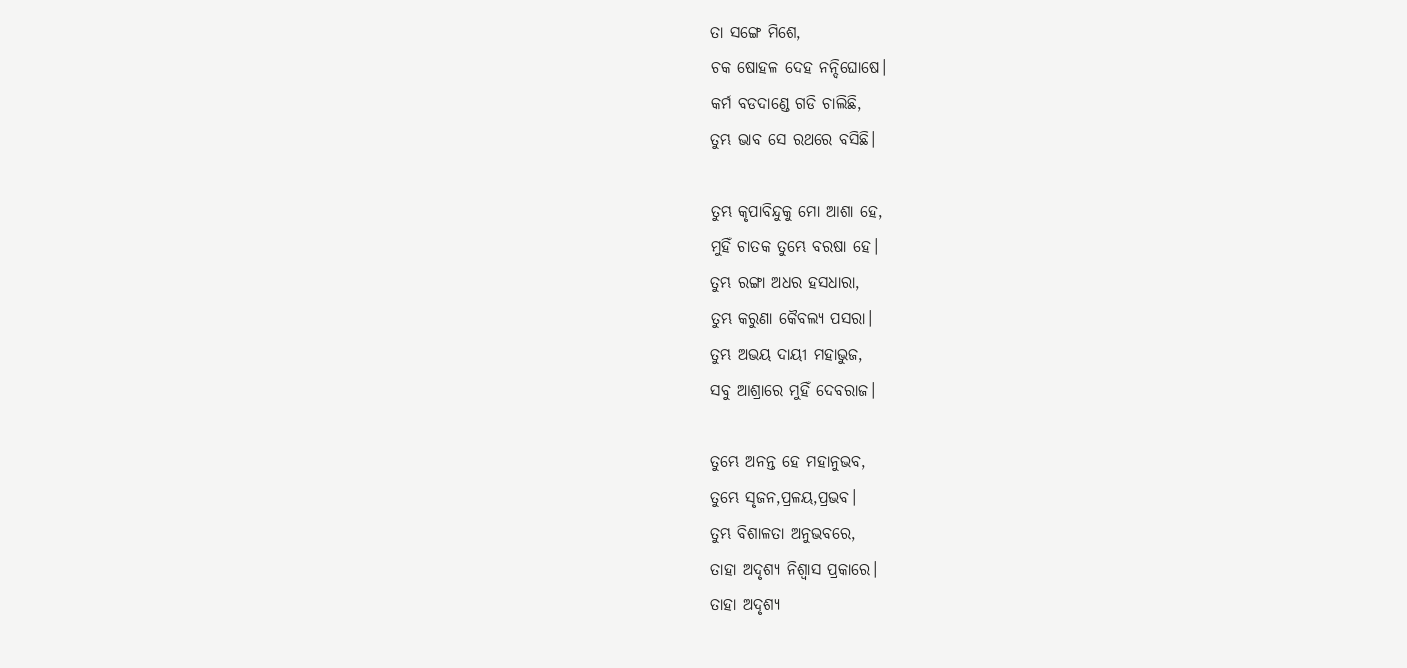ତା ସଙ୍ଗେ ମିଶେ,
ଚକ ଷୋହଳ ଦେହ ନନ୍ଦିଘୋଷେ।
କର୍ମ ବଡଦାଣ୍ଡେ ଗଡି ଚାଲିଛି,
ତୁମ୍ଭ ଭାବ ସେ ରଥରେ ବସିଛି।

ତୁମ୍ଭ କୃପାବିନ୍ଦୁକୁ ମୋ ଆଶା ହେ,
ମୁହିଁ ଚାତକ ତୁମ୍ଭେ ବରଷା ହେ।
ତୁମ୍ଭ ରଙ୍ଗା ଅଧର ହସଧାରା,
ତୁମ୍ଭ କରୁଣା କୈବଲ୍ୟ ପସରା।
ତୁମ୍ଭ ଅଭୟ ଦାୟୀ ମହାଭୁଜ,
ସବୁ ଆଶ୍ରାରେ ମୁହିଁ ଦେବରାଜ।

ତୁମ୍ଭେ ଅନନ୍ତ ହେ ମହାନୁଭବ,
ତୁମ୍ଭେ ସୃଜନ,ପ୍ରଳୟ,ପ୍ରଭବ।
ତୁମ୍ଭ ବିଶାଳତା ଅନୁଭବରେ,
ତାହା ଅଦୃଶ୍ୟ ନିଶ୍ୱାସ ପ୍ରକାରେ।
ତାହା ଅଦୃଶ୍ୟ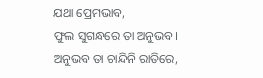ଯଥା ପ୍ରେମଭାବ,
ଫୁଲ ସୁଗନ୍ଧରେ ତା ଅନୁଭବ।
ଅନୁଭବ ତା ଚାନ୍ଦିନି ରାତିରେ,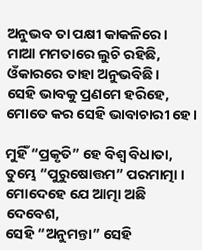ଅନୁଭବ ତା ପକ୍ଷୀ କାକଳିରେ।
ମାଆ ମମତାରେ ଲୁଚି ରହିଛି,
ଓଁକାରରେ ତାହା ଅନୁଭବିଛି।
ସେହି ଭାବକୁ ପ୍ରଣମେ ହରିହେ,
ମୋତେ କର ସେହି ଭାବାଚାରୀ ହେ।

ମୁହିଁ “ପ୍ରକୃତି” ହେ ବିଶ୍ଵ ବିଧାତା,
ତୁମ୍ଭେ “ପୁରୁଷୋତ୍ତମ” ପରମାତ୍ମା ।
ମୋଦେହେ ଯେ ଆତ୍ମା ଅଛି ଦେବେଶ,
ସେହି “ଅନୁମନ୍ତା” ସେହି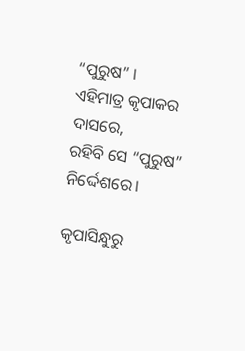“ପୁରୁଷ” ।
ଏହିମାତ୍ର କୃପାକର ଦାସରେ,
ରହିବି ସେ “ପୁରୁଷ” ନିର୍ଦ୍ଦେଶରେ।

କୃପାସିନ୍ଧୁରୁ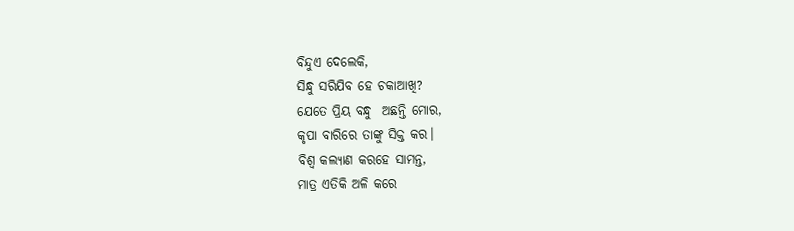ବିନ୍ଦୁଏ ଦେଲେକି,
ସିନ୍ଧୁ ସରିଯିବ ହେ ଚକାଆଖି?
ଯେତେ ପ୍ରିୟ ବନ୍ଧୁ  ଅଛନ୍ତି ମୋର,
କୃପା ବାରିରେ ତାଙ୍କୁ ସିକ୍ତ କର।
ବିଶ୍ଵ କଲ୍ୟାଣ କରହେ ସାମନ୍ତ,
ମାତ୍ର ଏତିକି ଅଳି କରେ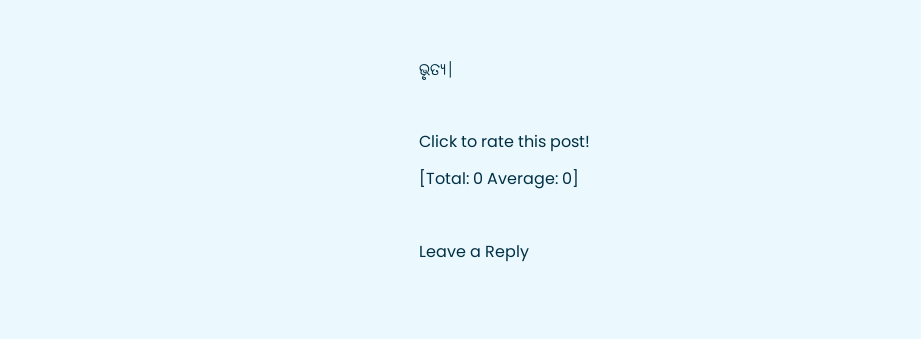ଭୃତ୍ୟ।

Click to rate this post!
[Total: 0 Average: 0]

Leave a Reply